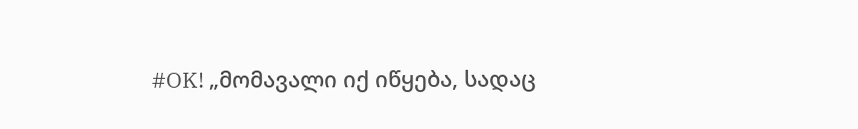#OK! „მომავალი იქ იწყება, სადაც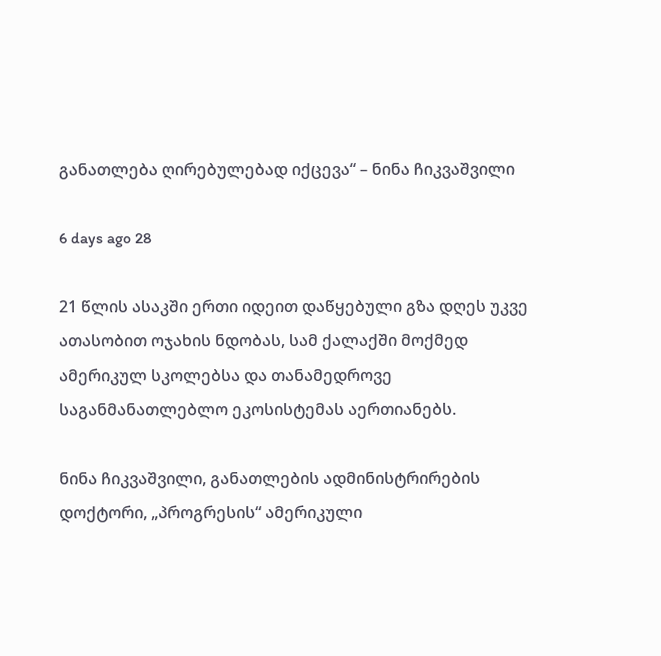განათლება ღირებულებად იქცევა“ – ნინა ჩიკვაშვილი

6 days ago 28

21 წლის ასაკში ერთი იდეით დაწყებული გზა დღეს უკვე ათასობით ოჯახის ნდობას, სამ ქალაქში მოქმედ ამერიკულ სკოლებსა და თანამედროვე საგანმანათლებლო ეკოსისტემას აერთიანებს.

ნინა ჩიკვაშვილი, განათლების ადმინისტრირების დოქტორი, „პროგრესის“ ამერიკული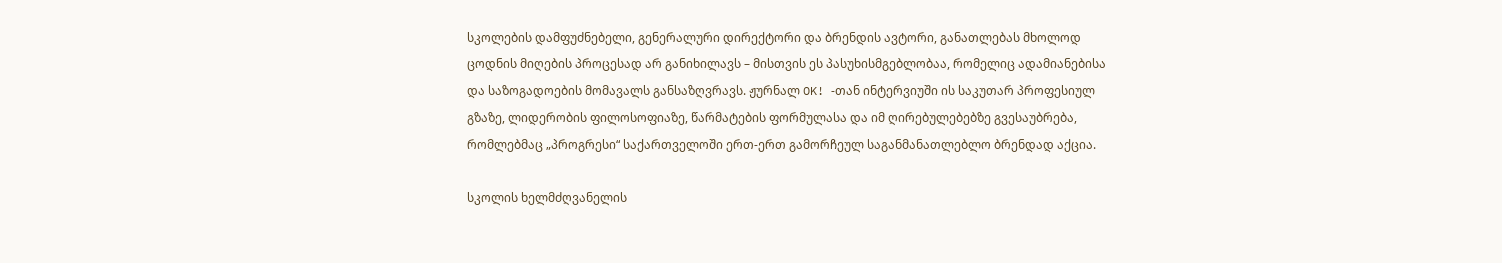სკოლების დამფუძნებელი, გენერალური დირექტორი და ბრენდის ავტორი, განათლებას მხოლოდ ცოდნის მიღების პროცესად არ განიხილავს – მისთვის ეს პასუხისმგებლობაა, რომელიც ადამიანებისა და საზოგადოების მომავალს განსაზღვრავს. ჟურნალ OK! -თან ინტერვიუში ის საკუთარ პროფესიულ გზაზე, ლიდერობის ფილოსოფიაზე, წარმატების ფორმულასა და იმ ღირებულებებზე გვესაუბრება, რომლებმაც „პროგრესი“ საქართველოში ერთ-ერთ გამორჩეულ საგანმანათლებლო ბრენდად აქცია.

სკოლის ხელმძღვანელის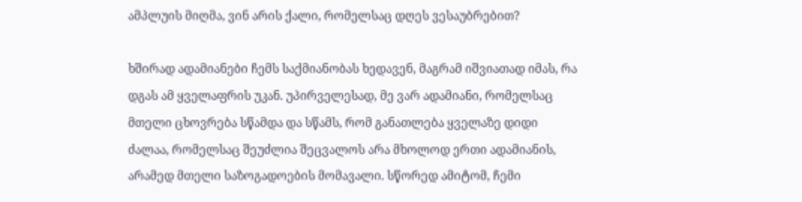ამპლუის მიღმა, ვინ არის ქალი, რომელსაც დღეს ვესაუბრებით?

ხშირად ადამიანები ჩემს საქმიანობას ხედავენ, მაგრამ იშვიათად იმას, რა დგას ამ ყველაფრის უკან. უპირველესად, მე ვარ ადამიანი, რომელსაც მთელი ცხოვრება სწამდა და სწამს, რომ განათლება ყველაზე დიდი ძალაა, რომელსაც შეუძლია შეცვალოს არა მხოლოდ ერთი ადამიანის, არამედ მთელი საზოგადოების მომავალი. სწორედ ამიტომ, ჩემი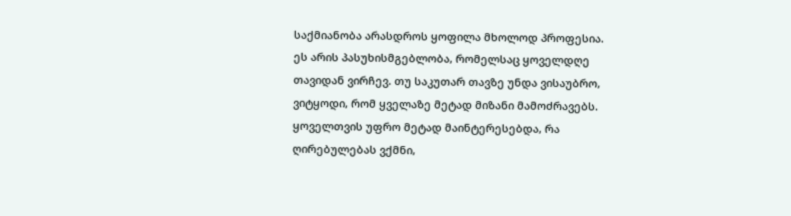საქმიანობა არასდროს ყოფილა მხოლოდ პროფესია. ეს არის პასუხისმგებლობა, რომელსაც ყოველდღე თავიდან ვირჩევ. თუ საკუთარ თავზე უნდა ვისაუბრო, ვიტყოდი, რომ ყველაზე მეტად მიზანი მამოძრავებს. ყოველთვის უფრო მეტად მაინტერესებდა, რა ღირებულებას ვქმნი,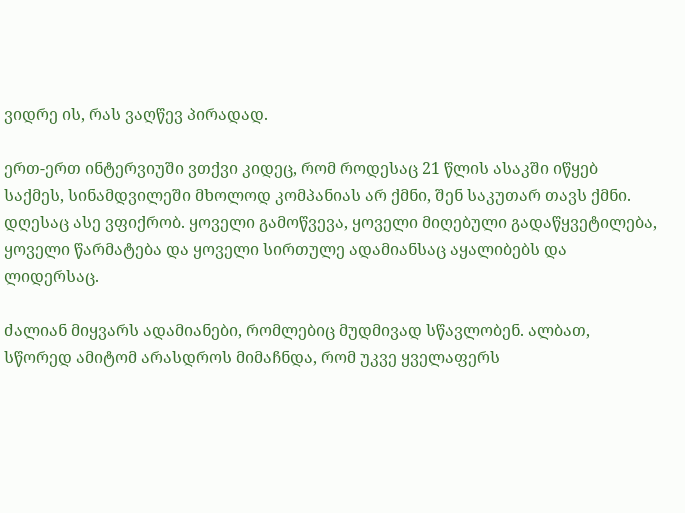ვიდრე ის, რას ვაღწევ პირადად.

ერთ-ერთ ინტერვიუში ვთქვი კიდეც, რომ როდესაც 21 წლის ასაკში იწყებ საქმეს, სინამდვილეში მხოლოდ კომპანიას არ ქმნი, შენ საკუთარ თავს ქმნი. დღესაც ასე ვფიქრობ. ყოველი გამოწვევა, ყოველი მიღებული გადაწყვეტილება, ყოველი წარმატება და ყოველი სირთულე ადამიანსაც აყალიბებს და ლიდერსაც.

ძალიან მიყვარს ადამიანები, რომლებიც მუდმივად სწავლობენ. ალბათ, სწორედ ამიტომ არასდროს მიმაჩნდა, რომ უკვე ყველაფერს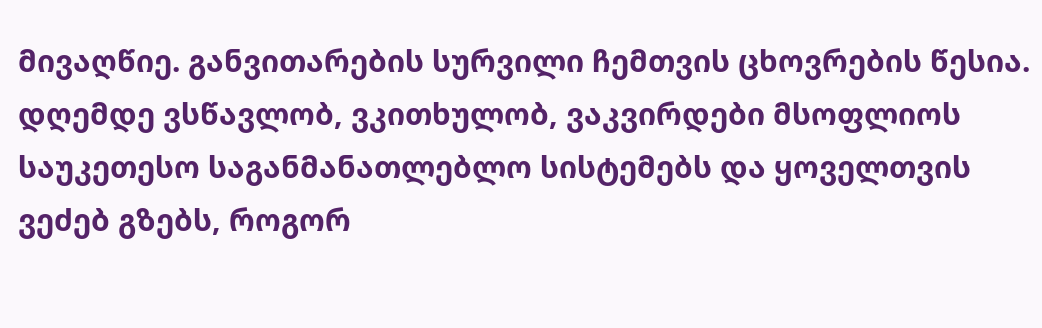მივაღწიე. განვითარების სურვილი ჩემთვის ცხოვრების წესია. დღემდე ვსწავლობ, ვკითხულობ, ვაკვირდები მსოფლიოს საუკეთესო საგანმანათლებლო სისტემებს და ყოველთვის ვეძებ გზებს, როგორ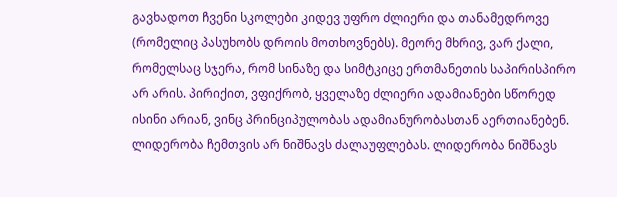გავხადოთ ჩვენი სკოლები კიდევ უფრო ძლიერი და თანამედროვე (რომელიც პასუხობს დროის მოთხოვნებს). მეორე მხრივ, ვარ ქალი, რომელსაც სჯერა, რომ სინაზე და სიმტკიცე ერთმანეთის საპირისპირო არ არის. პირიქით, ვფიქრობ, ყველაზე ძლიერი ადამიანები სწორედ ისინი არიან, ვინც პრინციპულობას ადამიანურობასთან აერთიანებენ. ლიდერობა ჩემთვის არ ნიშნავს ძალაუფლებას. ლიდერობა ნიშნავს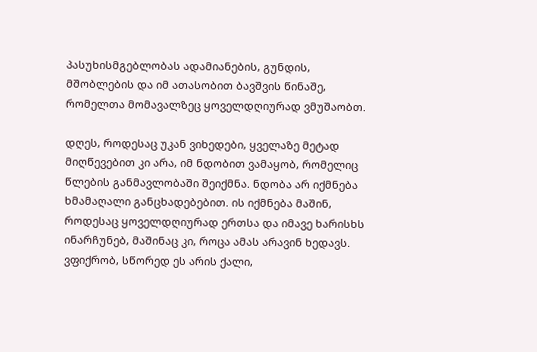პასუხისმგებლობას ადამიანების, გუნდის, მშობლების და იმ ათასობით ბავშვის წინაშე, რომელთა მომავალზეც ყოველდღიურად ვმუშაობთ.

დღეს, როდესაც უკან ვიხედები, ყველაზე მეტად მიღწევებით კი არა, იმ ნდობით ვამაყობ, რომელიც წლების განმავლობაში შეიქმნა. ნდობა არ იქმნება ხმამაღალი განცხადებებით. ის იქმნება მაშინ, როდესაც ყოველდღიურად ერთსა და იმავე ხარისხს ინარჩუნებ, მაშინაც კი, როცა ამას არავინ ხედავს. ვფიქრობ, სწორედ ეს არის ქალი,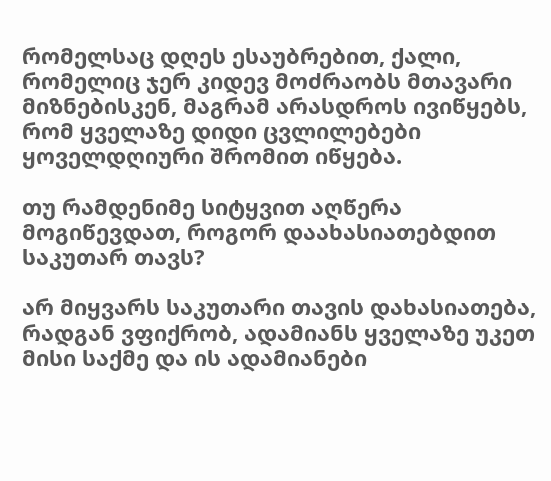რომელსაც დღეს ესაუბრებით, ქალი, რომელიც ჯერ კიდევ მოძრაობს მთავარი მიზნებისკენ, მაგრამ არასდროს ივიწყებს, რომ ყველაზე დიდი ცვლილებები ყოველდღიური შრომით იწყება.

თუ რამდენიმე სიტყვით აღწერა მოგიწევდათ, როგორ დაახასიათებდით საკუთარ თავს?

არ მიყვარს საკუთარი თავის დახასიათება, რადგან ვფიქრობ, ადამიანს ყველაზე უკეთ მისი საქმე და ის ადამიანები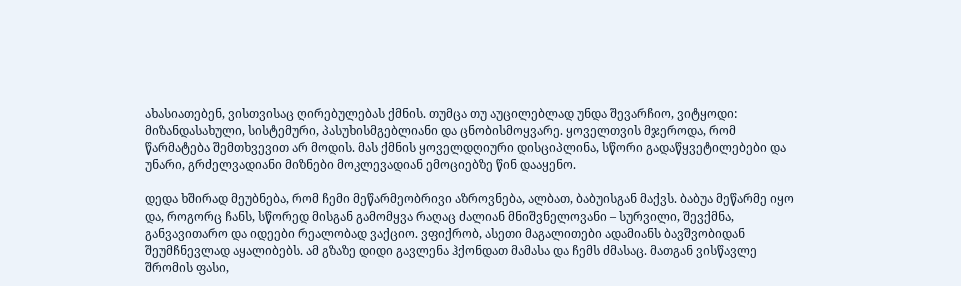ახასიათებენ, ვისთვისაც ღირებულებას ქმნის. თუმცა თუ აუცილებლად უნდა შევარჩიო, ვიტყოდი: მიზანდასახული, სისტემური, პასუხისმგებლიანი და ცნობისმოყვარე. ყოველთვის მჯეროდა, რომ წარმატება შემთხვევით არ მოდის. მას ქმნის ყოველდღიური დისციპლინა, სწორი გადაწყვეტილებები და უნარი, გრძელვადიანი მიზნები მოკლევადიან ემოციებზე წინ დააყენო.

დედა ხშირად მეუბნება, რომ ჩემი მეწარმეობრივი აზროვნება, ალბათ, ბაბუისგან მაქვს. ბაბუა მეწარმე იყო და, როგორც ჩანს, სწორედ მისგან გამომყვა რაღაც ძალიან მნიშვნელოვანი – სურვილი, შევქმნა, განვავითარო და იდეები რეალობად ვაქციო. ვფიქრობ, ასეთი მაგალითები ადამიანს ბავშვობიდან შეუმჩნევლად აყალიბებს. ამ გზაზე დიდი გავლენა ჰქონდათ მამასა და ჩემს ძმასაც. მათგან ვისწავლე შრომის ფასი,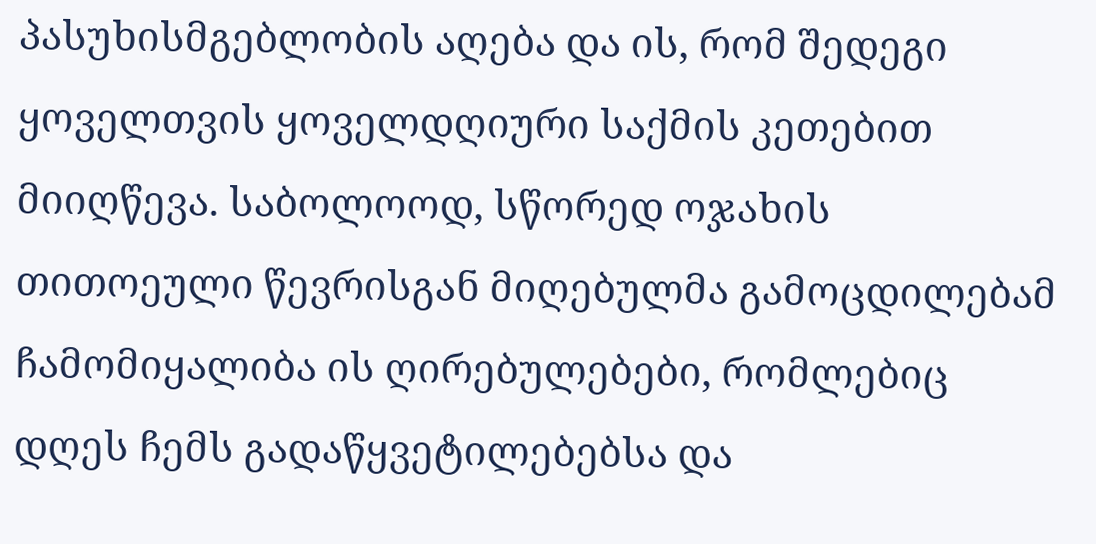პასუხისმგებლობის აღება და ის, რომ შედეგი ყოველთვის ყოველდღიური საქმის კეთებით მიიღწევა. საბოლოოდ, სწორედ ოჯახის თითოეული წევრისგან მიღებულმა გამოცდილებამ ჩამომიყალიბა ის ღირებულებები, რომლებიც დღეს ჩემს გადაწყვეტილებებსა და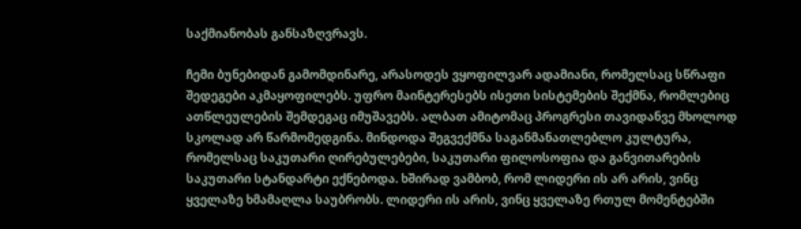საქმიანობას განსაზღვრავს.

ჩემი ბუნებიდან გამომდინარე, არასოდეს ვყოფილვარ ადამიანი, რომელსაც სწრაფი შედეგები აკმაყოფილებს. უფრო მაინტერესებს ისეთი სისტემების შექმნა, რომლებიც ათწლეულების შემდეგაც იმუშავებს. ალბათ ამიტომაც პროგრესი თავიდანვე მხოლოდ სკოლად არ წარმომედგინა. მინდოდა შეგვექმნა საგანმანათლებლო კულტურა, რომელსაც საკუთარი ღირებულებები, საკუთარი ფილოსოფია და განვითარების საკუთარი სტანდარტი ექნებოდა. ხშირად ვამბობ, რომ ლიდერი ის არ არის, ვინც ყველაზე ხმამაღლა საუბრობს. ლიდერი ის არის, ვინც ყველაზე რთულ მომენტებში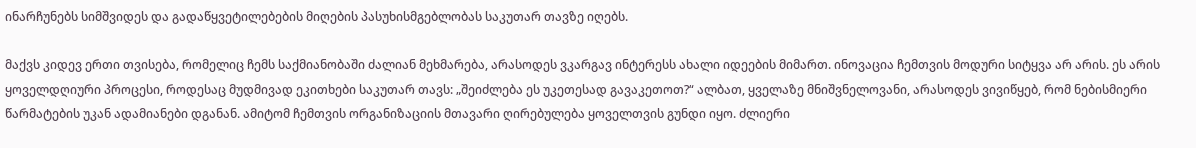ინარჩუნებს სიმშვიდეს და გადაწყვეტილებების მიღების პასუხისმგებლობას საკუთარ თავზე იღებს.

მაქვს კიდევ ერთი თვისება, რომელიც ჩემს საქმიანობაში ძალიან მეხმარება, არასოდეს ვკარგავ ინტერესს ახალი იდეების მიმართ. ინოვაცია ჩემთვის მოდური სიტყვა არ არის. ეს არის ყოველდღიური პროცესი, როდესაც მუდმივად ეკითხები საკუთარ თავს: „შეიძლება ეს უკეთესად გავაკეთოთ?“ ალბათ, ყველაზე მნიშვნელოვანი, არასოდეს ვივიწყებ, რომ ნებისმიერი წარმატების უკან ადამიანები დგანან. ამიტომ ჩემთვის ორგანიზაციის მთავარი ღირებულება ყოველთვის გუნდი იყო. ძლიერი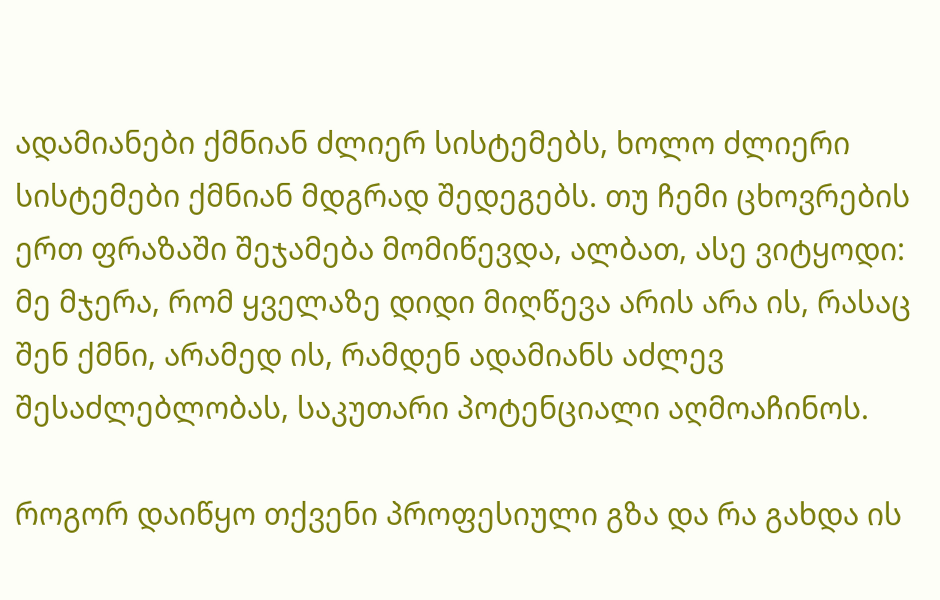ადამიანები ქმნიან ძლიერ სისტემებს, ხოლო ძლიერი სისტემები ქმნიან მდგრად შედეგებს. თუ ჩემი ცხოვრების ერთ ფრაზაში შეჯამება მომიწევდა, ალბათ, ასე ვიტყოდი: მე მჯერა, რომ ყველაზე დიდი მიღწევა არის არა ის, რასაც შენ ქმნი, არამედ ის, რამდენ ადამიანს აძლევ შესაძლებლობას, საკუთარი პოტენციალი აღმოაჩინოს.

როგორ დაიწყო თქვენი პროფესიული გზა და რა გახდა ის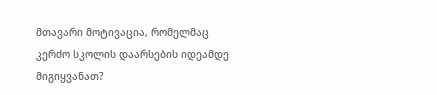მთავარი მოტივაცია, რომელმაც კერძო სკოლის დაარსების იდეამდე მიგიყვანათ?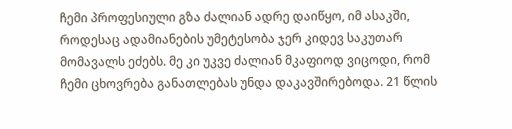ჩემი პროფესიული გზა ძალიან ადრე დაიწყო, იმ ასაკში, როდესაც ადამიანების უმეტესობა ჯერ კიდევ საკუთარ მომავალს ეძებს. მე კი უკვე ძალიან მკაფიოდ ვიცოდი, რომ ჩემი ცხოვრება განათლებას უნდა დაკავშირებოდა. 21 წლის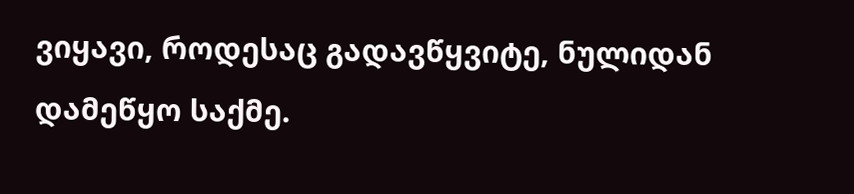ვიყავი, როდესაც გადავწყვიტე, ნულიდან დამეწყო საქმე.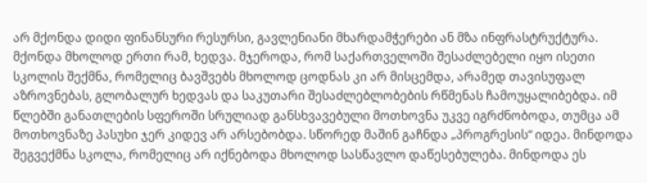არ მქონდა დიდი ფინანსური რესურსი, გავლენიანი მხარდამჭერები ან მზა ინფრასტრუქტურა. მქონდა მხოლოდ ერთი რამ, ხედვა. მჯეროდა, რომ საქართველოში შესაძლებელი იყო ისეთი სკოლის შექმნა, რომელიც ბავშვებს მხოლოდ ცოდნას კი არ მისცემდა, არამედ თავისუფალ აზროვნებას, გლობალურ ხედვას და საკუთარი შესაძლებლობების რწმენას ჩამოუყალიბებდა. იმ წლებში განათლების სფეროში სრულიად განსხვავებული მოთხოვნა უკვე იგრძნობოდა, თუმცა ამ მოთხოვნაზე პასუხი ჯერ კიდევ არ არსებობდა. სწორედ მაშინ გაჩნდა „პროგრესის“ იდეა. მინდოდა შეგვექმნა სკოლა, რომელიც არ იქნებოდა მხოლოდ სასწავლო დაწესებულება. მინდოდა ეს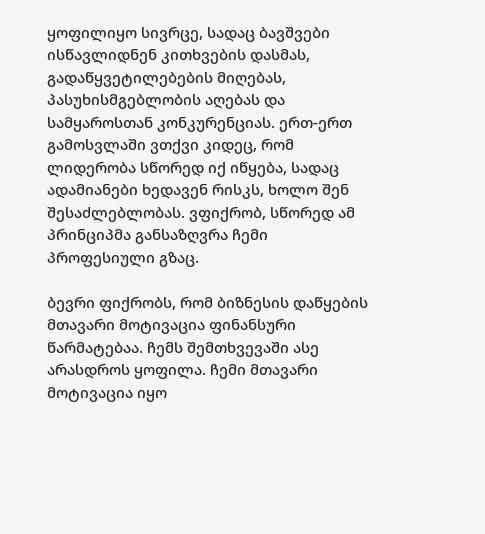ყოფილიყო სივრცე, სადაც ბავშვები ისწავლიდნენ კითხვების დასმას, გადაწყვეტილებების მიღებას, პასუხისმგებლობის აღებას და სამყაროსთან კონკურენციას. ერთ-ერთ გამოსვლაში ვთქვი კიდეც, რომ ლიდერობა სწორედ იქ იწყება, სადაც ადამიანები ხედავენ რისკს, ხოლო შენ შესაძლებლობას. ვფიქრობ, სწორედ ამ პრინციპმა განსაზღვრა ჩემი პროფესიული გზაც.

ბევრი ფიქრობს, რომ ბიზნესის დაწყების მთავარი მოტივაცია ფინანსური წარმატებაა. ჩემს შემთხვევაში ასე არასდროს ყოფილა. ჩემი მთავარი მოტივაცია იყო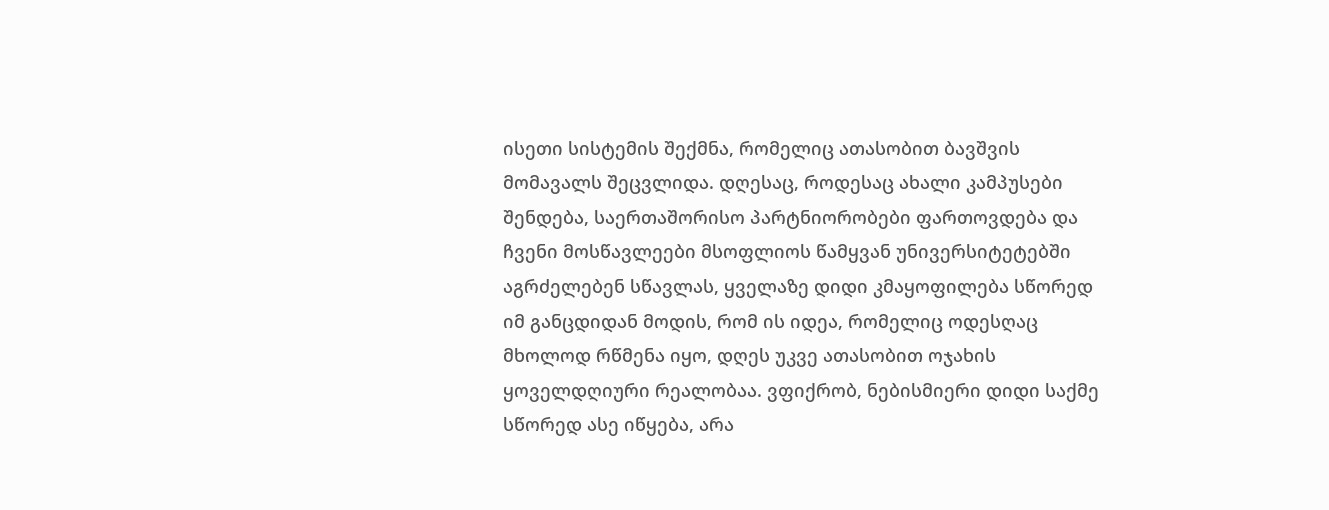ისეთი სისტემის შექმნა, რომელიც ათასობით ბავშვის მომავალს შეცვლიდა. დღესაც, როდესაც ახალი კამპუსები შენდება, საერთაშორისო პარტნიორობები ფართოვდება და ჩვენი მოსწავლეები მსოფლიოს წამყვან უნივერსიტეტებში აგრძელებენ სწავლას, ყველაზე დიდი კმაყოფილება სწორედ იმ განცდიდან მოდის, რომ ის იდეა, რომელიც ოდესღაც მხოლოდ რწმენა იყო, დღეს უკვე ათასობით ოჯახის ყოველდღიური რეალობაა. ვფიქრობ, ნებისმიერი დიდი საქმე სწორედ ასე იწყება, არა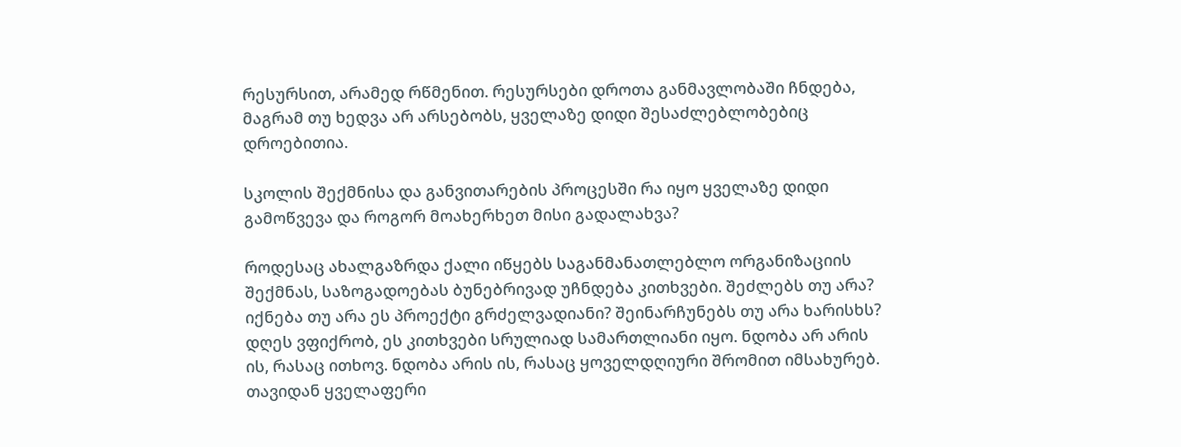რესურსით, არამედ რწმენით. რესურსები დროთა განმავლობაში ჩნდება, მაგრამ თუ ხედვა არ არსებობს, ყველაზე დიდი შესაძლებლობებიც დროებითია.

სკოლის შექმნისა და განვითარების პროცესში რა იყო ყველაზე დიდი გამოწვევა და როგორ მოახერხეთ მისი გადალახვა?

როდესაც ახალგაზრდა ქალი იწყებს საგანმანათლებლო ორგანიზაციის შექმნას, საზოგადოებას ბუნებრივად უჩნდება კითხვები. შეძლებს თუ არა? იქნება თუ არა ეს პროექტი გრძელვადიანი? შეინარჩუნებს თუ არა ხარისხს? დღეს ვფიქრობ, ეს კითხვები სრულიად სამართლიანი იყო. ნდობა არ არის ის, რასაც ითხოვ. ნდობა არის ის, რასაც ყოველდღიური შრომით იმსახურებ. თავიდან ყველაფერი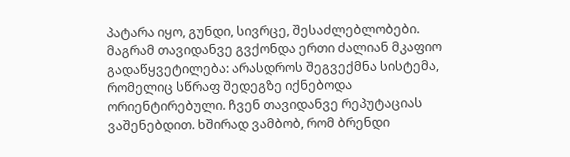პატარა იყო, გუნდი, სივრცე, შესაძლებლობები. მაგრამ თავიდანვე გვქონდა ერთი ძალიან მკაფიო გადაწყვეტილება: არასდროს შეგვექმნა სისტემა, რომელიც სწრაფ შედეგზე იქნებოდა ორიენტირებული. ჩვენ თავიდანვე რეპუტაციას ვაშენებდით. ხშირად ვამბობ, რომ ბრენდი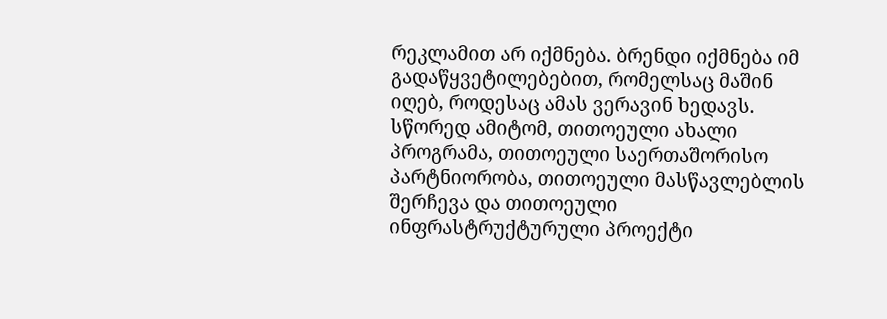რეკლამით არ იქმნება. ბრენდი იქმნება იმ გადაწყვეტილებებით, რომელსაც მაშინ იღებ, როდესაც ამას ვერავინ ხედავს. სწორედ ამიტომ, თითოეული ახალი პროგრამა, თითოეული საერთაშორისო პარტნიორობა, თითოეული მასწავლებლის შერჩევა და თითოეული ინფრასტრუქტურული პროექტი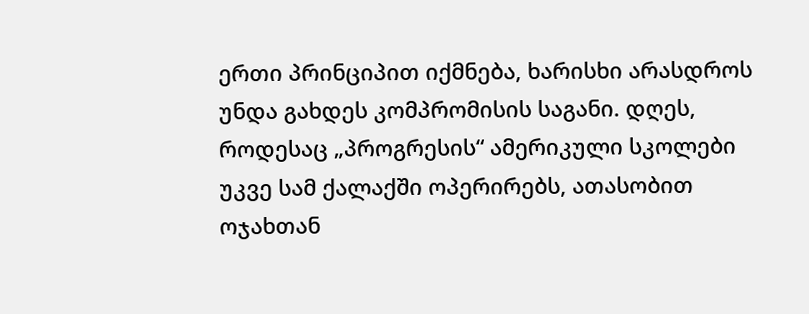ერთი პრინციპით იქმნება, ხარისხი არასდროს უნდა გახდეს კომპრომისის საგანი. დღეს, როდესაც „პროგრესის“ ამერიკული სკოლები უკვე სამ ქალაქში ოპერირებს, ათასობით ოჯახთან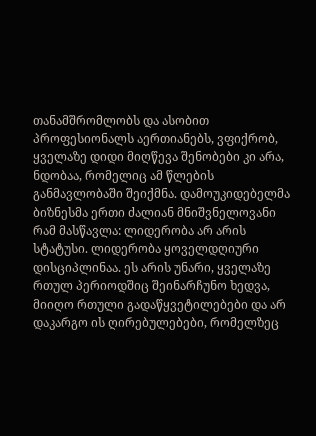თანამშრომლობს და ასობით პროფესიონალს აერთიანებს, ვფიქრობ, ყველაზე დიდი მიღწევა შენობები კი არა, ნდობაა, რომელიც ამ წლების განმავლობაში შეიქმნა. დამოუკიდებელმა ბიზნესმა ერთი ძალიან მნიშვნელოვანი რამ მასწავლა: ლიდერობა არ არის სტატუსი. ლიდერობა ყოველდღიური დისციპლინაა. ეს არის უნარი, ყველაზე რთულ პერიოდშიც შეინარჩუნო ხედვა, მიიღო რთული გადაწყვეტილებები და არ დაკარგო ის ღირებულებები, რომელზეც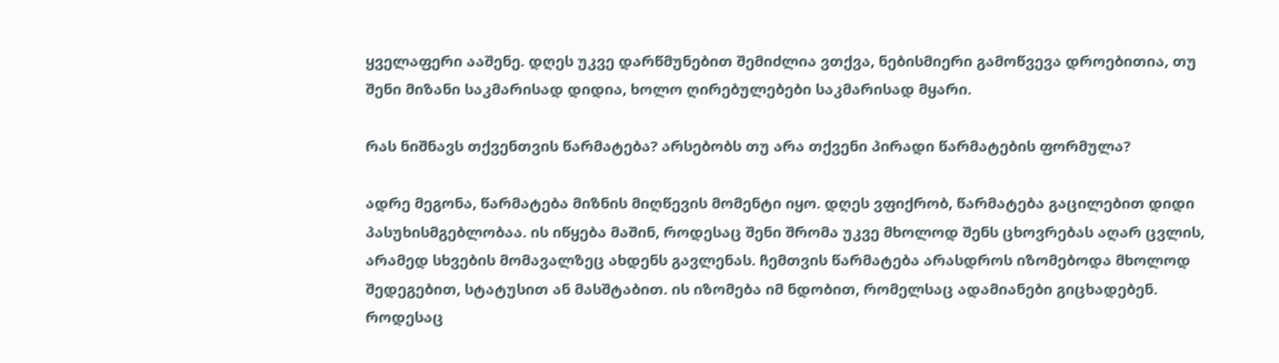ყველაფერი ააშენე. დღეს უკვე დარწმუნებით შემიძლია ვთქვა, ნებისმიერი გამოწვევა დროებითია, თუ შენი მიზანი საკმარისად დიდია, ხოლო ღირებულებები საკმარისად მყარი.

რას ნიშნავს თქვენთვის წარმატება? არსებობს თუ არა თქვენი პირადი წარმატების ფორმულა?

ადრე მეგონა, წარმატება მიზნის მიღწევის მომენტი იყო. დღეს ვფიქრობ, წარმატება გაცილებით დიდი პასუხისმგებლობაა. ის იწყება მაშინ, როდესაც შენი შრომა უკვე მხოლოდ შენს ცხოვრებას აღარ ცვლის, არამედ სხვების მომავალზეც ახდენს გავლენას. ჩემთვის წარმატება არასდროს იზომებოდა მხოლოდ შედეგებით, სტატუსით ან მასშტაბით. ის იზომება იმ ნდობით, რომელსაც ადამიანები გიცხადებენ. როდესაც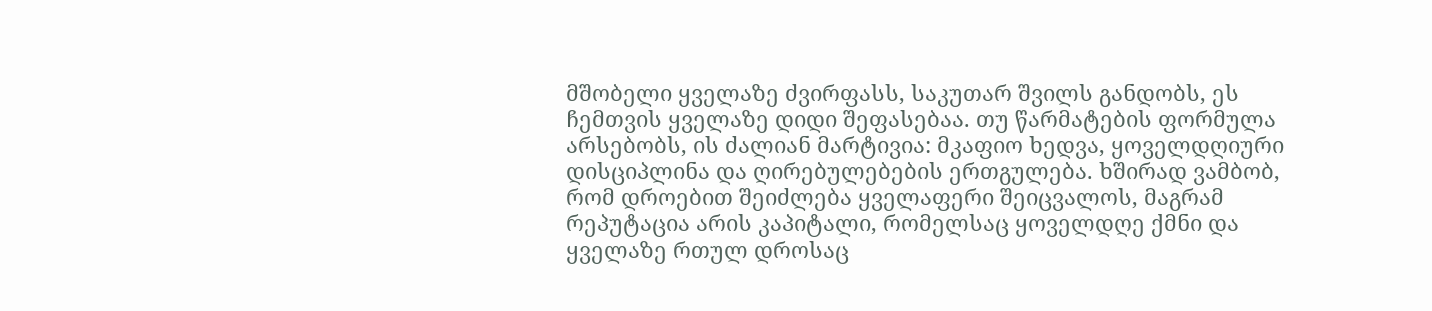მშობელი ყველაზე ძვირფასს, საკუთარ შვილს განდობს, ეს ჩემთვის ყველაზე დიდი შეფასებაა. თუ წარმატების ფორმულა არსებობს, ის ძალიან მარტივია: მკაფიო ხედვა, ყოველდღიური დისციპლინა და ღირებულებების ერთგულება. ხშირად ვამბობ, რომ დროებით შეიძლება ყველაფერი შეიცვალოს, მაგრამ რეპუტაცია არის კაპიტალი, რომელსაც ყოველდღე ქმნი და ყველაზე რთულ დროსაც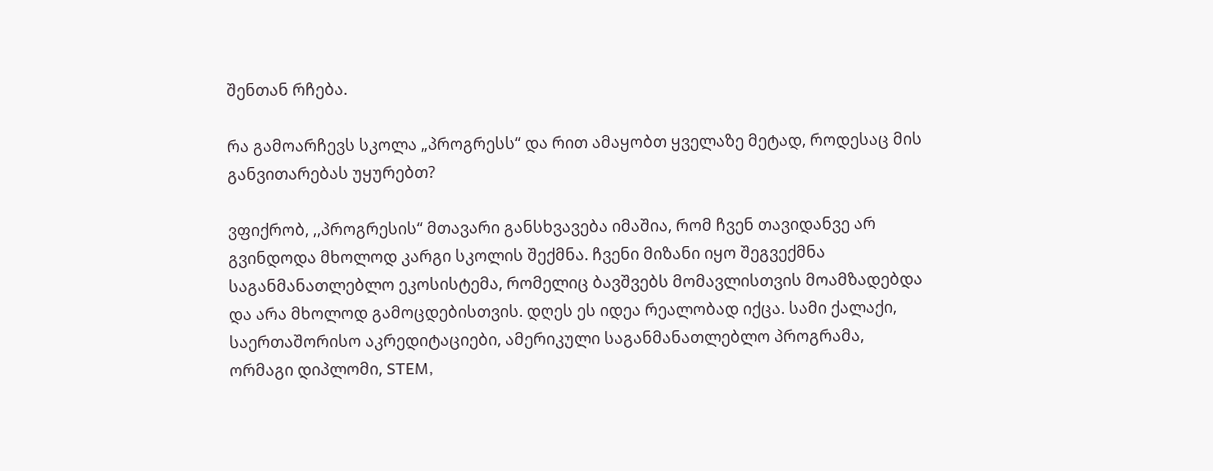შენთან რჩება.

რა გამოარჩევს სკოლა „პროგრესს“ და რით ამაყობთ ყველაზე მეტად, როდესაც მის განვითარებას უყურებთ?

ვფიქრობ, ,,პროგრესის“ მთავარი განსხვავება იმაშია, რომ ჩვენ თავიდანვე არ გვინდოდა მხოლოდ კარგი სკოლის შექმნა. ჩვენი მიზანი იყო შეგვექმნა საგანმანათლებლო ეკოსისტემა, რომელიც ბავშვებს მომავლისთვის მოამზადებდა და არა მხოლოდ გამოცდებისთვის. დღეს ეს იდეა რეალობად იქცა. სამი ქალაქი, საერთაშორისო აკრედიტაციები, ამერიკული საგანმანათლებლო პროგრამა, ორმაგი დიპლომი, STEM,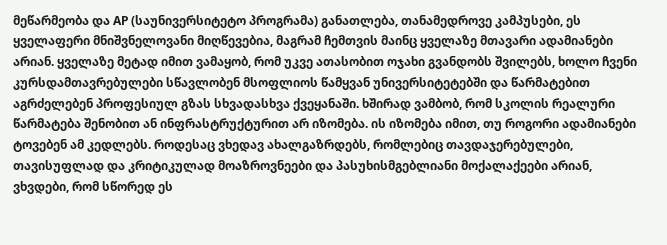მეწარმეობა და AP (საუნივერსიტეტო პროგრამა) განათლება, თანამედროვე კამპუსები, ეს ყველაფერი მნიშვნელოვანი მიღწევებია, მაგრამ ჩემთვის მაინც ყველაზე მთავარი ადამიანები არიან. ყველაზე მეტად იმით ვამაყობ, რომ უკვე ათასობით ოჯახი გვანდობს შვილებს, ხოლო ჩვენი კურსდამთავრებულები სწავლობენ მსოფლიოს წამყვან უნივერსიტეტებში და წარმატებით აგრძელებენ პროფესიულ გზას სხვადასხვა ქვეყანაში. ხშირად ვამბობ, რომ სკოლის რეალური წარმატება შენობით ან ინფრასტრუქტურით არ იზომება. ის იზომება იმით, თუ როგორი ადამიანები ტოვებენ ამ კედლებს. როდესაც ვხედავ ახალგაზრდებს, რომლებიც თავდაჯერებულები, თავისუფლად და კრიტიკულად მოაზროვნეები და პასუხისმგებლიანი მოქალაქეები არიან, ვხვდები, რომ სწორედ ეს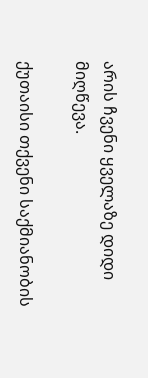არის ჩვენი ყველაზე დიდი მიღწევა.

ქუთაისი თქვენი საქმიანობის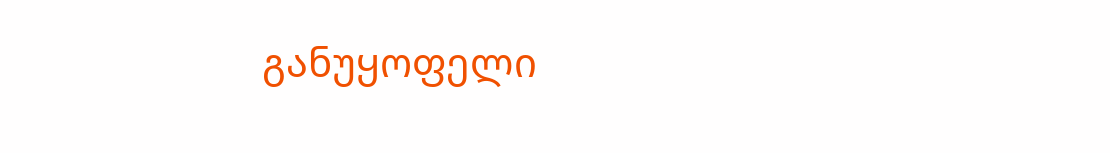განუყოფელი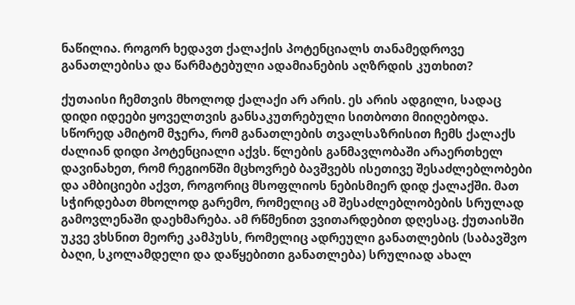ნაწილია. როგორ ხედავთ ქალაქის პოტენციალს თანამედროვე განათლებისა და წარმატებული ადამიანების აღზრდის კუთხით?

ქუთაისი ჩემთვის მხოლოდ ქალაქი არ არის. ეს არის ადგილი, სადაც დიდი იდეები ყოველთვის განსაკუთრებული სითბოთი მიიღებოდა. სწორედ ამიტომ მჯერა, რომ განათლების თვალსაზრისით ჩემს ქალაქს ძალიან დიდი პოტენციალი აქვს. წლების განმავლობაში არაერთხელ დავინახეთ, რომ რეგიონში მცხოვრებ ბავშვებს ისეთივე შესაძლებლობები და ამბიციები აქვთ, როგორიც მსოფლიოს ნებისმიერ დიდ ქალაქში. მათ სჭირდებათ მხოლოდ გარემო, რომელიც ამ შესაძლებლობების სრულად გამოვლენაში დაეხმარება. ამ რწმენით ვვითარდებით დღესაც. ქუთაისში უკვე ვხსნით მეორე კამპუსს, რომელიც ადრეული განათლების (საბავშვო ბაღი, სკოლამდელი და დაწყებითი განათლება) სრულიად ახალ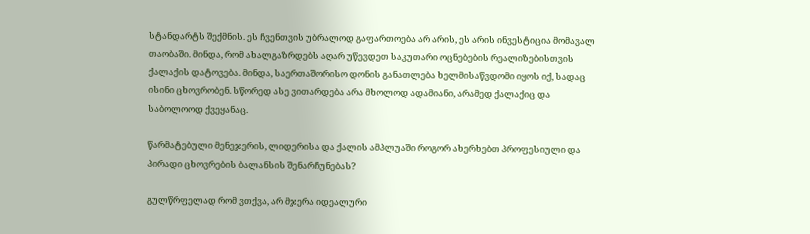სტანდარტს შექმნის. ეს ჩვენთვის უბრალოდ გაფართოება არ არის, ეს არის ინვესტიცია მომავალ თაობაში. მინდა, რომ ახალგაზრდებს აღარ უწევდეთ საკუთარი ოცნებების რეალიზებისთვის ქალაქის დატოვება. მინდა, საერთაშორისო დონის განათლება ხელმისაწვდომი იყოს იქ, სადაც ისინი ცხოვრობენ. სწორედ ასე ვითარდება არა მხოლოდ ადამიანი, არამედ ქალაქიც და საბოლოოდ ქვეყანაც.

წარმატებული მენეჯერის, ლიდერისა და ქალის ამპლუაში როგორ ახერხებთ პროფესიული და პირადი ცხოვრების ბალანსის შენარჩუნებას?

გულწრფელად რომ ვთქვა, არ მჯერა იდეალური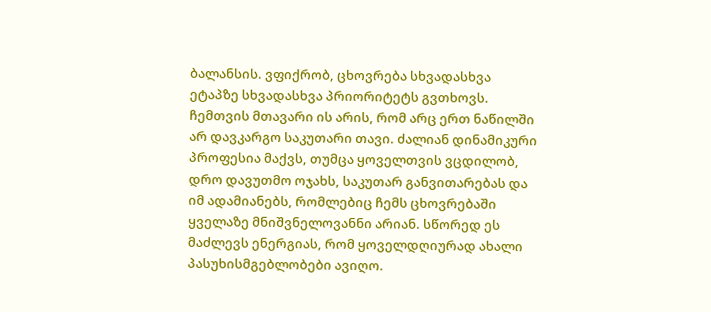ბალანსის. ვფიქრობ, ცხოვრება სხვადასხვა ეტაპზე სხვადასხვა პრიორიტეტს გვთხოვს. ჩემთვის მთავარი ის არის, რომ არც ერთ ნაწილში არ დავკარგო საკუთარი თავი. ძალიან დინამიკური პროფესია მაქვს, თუმცა ყოველთვის ვცდილობ, დრო დავუთმო ოჯახს, საკუთარ განვითარებას და იმ ადამიანებს, რომლებიც ჩემს ცხოვრებაში ყველაზე მნიშვნელოვანნი არიან. სწორედ ეს მაძლევს ენერგიას, რომ ყოველდღიურად ახალი პასუხისმგებლობები ავიღო.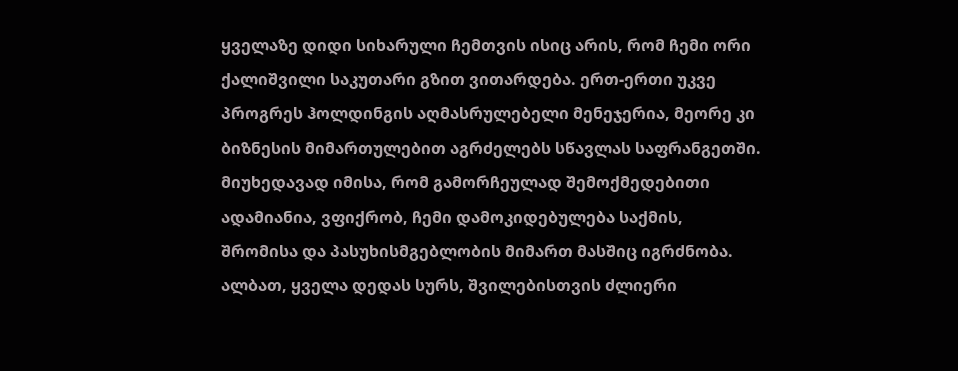ყველაზე დიდი სიხარული ჩემთვის ისიც არის, რომ ჩემი ორი ქალიშვილი საკუთარი გზით ვითარდება. ერთ-ერთი უკვე პროგრეს ჰოლდინგის აღმასრულებელი მენეჯერია, მეორე კი ბიზნესის მიმართულებით აგრძელებს სწავლას საფრანგეთში. მიუხედავად იმისა, რომ გამორჩეულად შემოქმედებითი ადამიანია, ვფიქრობ, ჩემი დამოკიდებულება საქმის, შრომისა და პასუხისმგებლობის მიმართ მასშიც იგრძნობა. ალბათ, ყველა დედას სურს, შვილებისთვის ძლიერი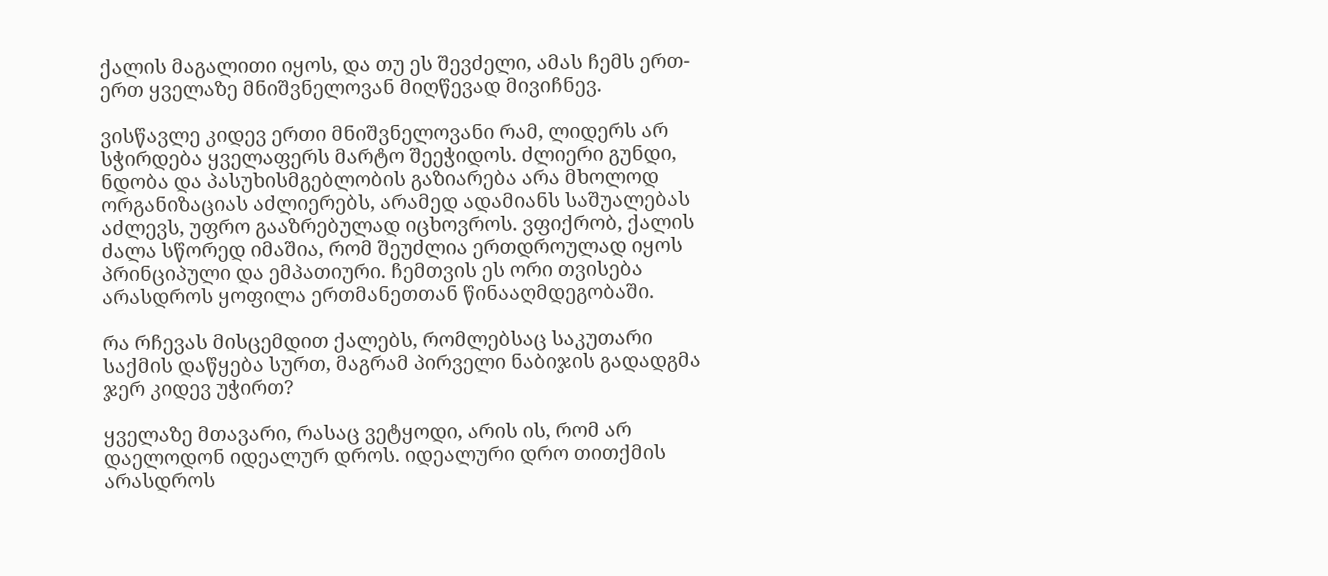ქალის მაგალითი იყოს, და თუ ეს შევძელი, ამას ჩემს ერთ-ერთ ყველაზე მნიშვნელოვან მიღწევად მივიჩნევ.

ვისწავლე კიდევ ერთი მნიშვნელოვანი რამ, ლიდერს არ სჭირდება ყველაფერს მარტო შეეჭიდოს. ძლიერი გუნდი, ნდობა და პასუხისმგებლობის გაზიარება არა მხოლოდ ორგანიზაციას აძლიერებს, არამედ ადამიანს საშუალებას აძლევს, უფრო გააზრებულად იცხოვროს. ვფიქრობ, ქალის ძალა სწორედ იმაშია, რომ შეუძლია ერთდროულად იყოს პრინციპული და ემპათიური. ჩემთვის ეს ორი თვისება არასდროს ყოფილა ერთმანეთთან წინააღმდეგობაში.

რა რჩევას მისცემდით ქალებს, რომლებსაც საკუთარი საქმის დაწყება სურთ, მაგრამ პირველი ნაბიჯის გადადგმა ჯერ კიდევ უჭირთ?

ყველაზე მთავარი, რასაც ვეტყოდი, არის ის, რომ არ დაელოდონ იდეალურ დროს. იდეალური დრო თითქმის არასდროს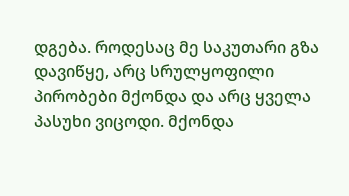დგება. როდესაც მე საკუთარი გზა დავიწყე, არც სრულყოფილი პირობები მქონდა და არც ყველა პასუხი ვიცოდი. მქონდა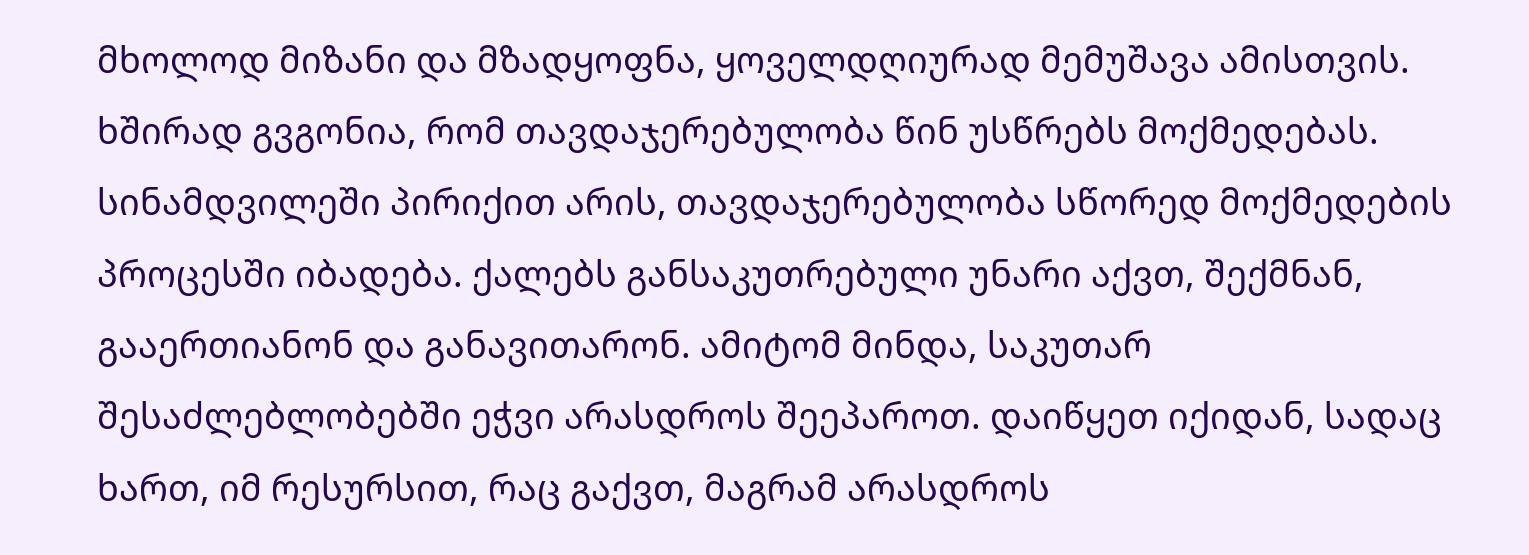მხოლოდ მიზანი და მზადყოფნა, ყოველდღიურად მემუშავა ამისთვის. ხშირად გვგონია, რომ თავდაჯერებულობა წინ უსწრებს მოქმედებას. სინამდვილეში პირიქით არის, თავდაჯერებულობა სწორედ მოქმედების პროცესში იბადება. ქალებს განსაკუთრებული უნარი აქვთ, შექმნან, გააერთიანონ და განავითარონ. ამიტომ მინდა, საკუთარ შესაძლებლობებში ეჭვი არასდროს შეეპაროთ. დაიწყეთ იქიდან, სადაც ხართ, იმ რესურსით, რაც გაქვთ, მაგრამ არასდროს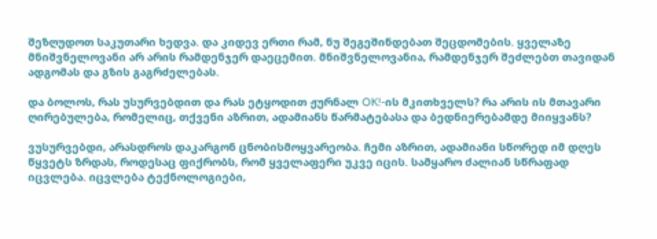შეზღუდოთ საკუთარი ხედვა. და კიდევ ერთი რამ, ნუ შეგეშინდებათ შეცდომების. ყველაზე მნიშვნელოვანი არ არის რამდენჯერ დაეცემით. მნიშვნელოვანია, რამდენჯერ შეძლებთ თავიდან ადგომას და გზის გაგრძელებას.

და ბოლოს, რას უსურვებდით და რას ეტყოდით ჟურნალ OK!-ის მკითხველს? რა არის ის მთავარი ღირებულება, რომელიც, თქვენი აზრით, ადამიანს წარმატებასა და ბედნიერებამდე მიიყვანს?

ვუსურვებდი, არასდროს დაკარგონ ცნობისმოყვარეობა. ჩემი აზრით, ადამიანი სწორედ იმ დღეს წყვეტს ზრდას, როდესაც ფიქრობს, რომ ყველაფერი უკვე იცის. სამყარო ძალიან სწრაფად იცვლება. იცვლება ტექნოლოგიები,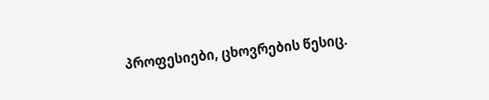პროფესიები, ცხოვრების წესიც.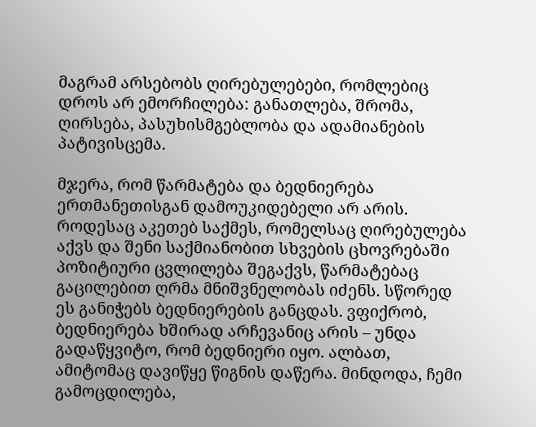მაგრამ არსებობს ღირებულებები, რომლებიც დროს არ ემორჩილება: განათლება, შრომა, ღირსება, პასუხისმგებლობა და ადამიანების პატივისცემა.

მჯერა, რომ წარმატება და ბედნიერება ერთმანეთისგან დამოუკიდებელი არ არის. როდესაც აკეთებ საქმეს, რომელსაც ღირებულება აქვს და შენი საქმიანობით სხვების ცხოვრებაში პოზიტიური ცვლილება შეგაქვს, წარმატებაც გაცილებით ღრმა მნიშვნელობას იძენს. სწორედ ეს განიჭებს ბედნიერების განცდას. ვფიქრობ, ბედნიერება ხშირად არჩევანიც არის – უნდა გადაწყვიტო, რომ ბედნიერი იყო. ალბათ, ამიტომაც დავიწყე წიგნის დაწერა. მინდოდა, ჩემი გამოცდილება,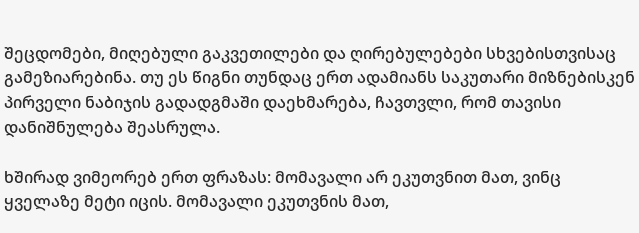შეცდომები, მიღებული გაკვეთილები და ღირებულებები სხვებისთვისაც გამეზიარებინა. თუ ეს წიგნი თუნდაც ერთ ადამიანს საკუთარი მიზნებისკენ პირველი ნაბიჯის გადადგმაში დაეხმარება, ჩავთვლი, რომ თავისი დანიშნულება შეასრულა.

ხშირად ვიმეორებ ერთ ფრაზას: მომავალი არ ეკუთვნით მათ, ვინც ყველაზე მეტი იცის. მომავალი ეკუთვნის მათ,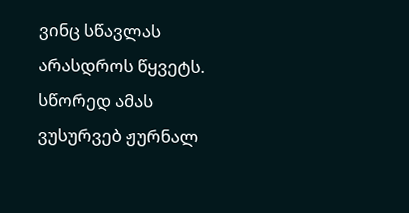ვინც სწავლას არასდროს წყვეტს. სწორედ ამას ვუსურვებ ჟურნალ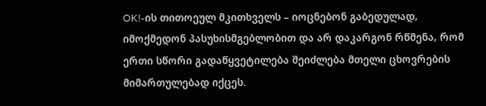OK!-ის თითოეულ მკითხველს – იოცნებონ გაბედულად, იმოქმედონ პასუხისმგებლობით და არ დაკარგონ რწმენა, რომ ერთი სწორი გადაწყვეტილება შეიძლება მთელი ცხოვრების მიმართულებად იქცეს.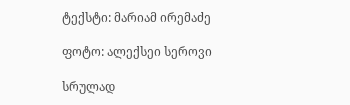ტექსტი: მარიამ ირემაძე

ფოტო: ალექსეი სეროვი

სრულად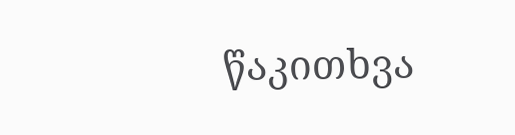წაკითხვა